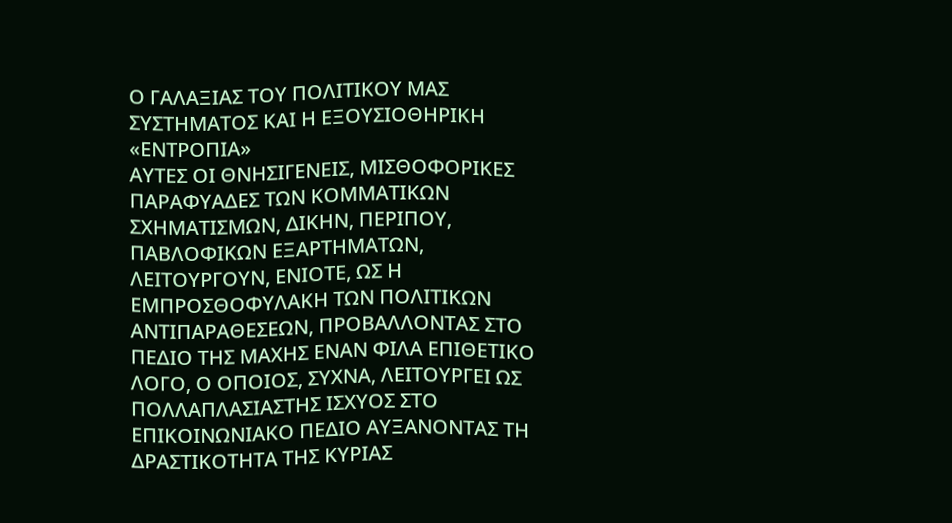Ο ΓΑΛΑΞΙΑΣ ΤΟΥ ΠΟΛΙΤΙΚΟΥ ΜΑΣ ΣΥΣΤΗΜΑΤΟΣ ΚΑΙ Η ΕΞΟΥΣΙΟΘΗΡΙΚΗ «ΕΝΤΡΟΠΙΑ»
ΑΥΤΕΣ ΟΙ ΘΝΗΣΙΓΕΝΕΙΣ, ΜΙΣΘΟΦΟΡΙΚΕΣ ΠΑΡΑΦΥΑΔΕΣ ΤΩΝ ΚΟΜΜΑΤΙΚΩΝ ΣΧΗΜΑΤΙΣΜΩΝ, ΔΙΚΗΝ, ΠΕΡΙΠΟΥ, ΠΑΒΛΟΦΙΚΩΝ ΕΞΑΡΤΗΜΑΤΩΝ, ΛΕΙΤΟΥΡΓΟΥΝ, ΕΝΙΟΤΕ, ΩΣ Η ΕΜΠΡΟΣΘΟΦΥΛΑΚΗ ΤΩΝ ΠΟΛΙΤΙΚΩΝ ΑΝΤΙΠΑΡΑΘΕΣΕΩΝ, ΠΡΟΒΑΛΛΟΝΤΑΣ ΣΤΟ ΠΕΔΙΟ ΤΗΣ ΜΑΧΗΣ ΕΝΑΝ ΦΙΛΑ ΕΠΙΘΕΤΙΚΟ ΛΟΓΟ, Ο ΟΠΟΙΟΣ, ΣΥΧΝΑ, ΛΕΙΤΟΥΡΓΕΙ ΩΣ ΠΟΛΛΑΠΛΑΣΙΑΣΤΗΣ ΙΣΧΥΟΣ ΣΤΟ ΕΠΙΚΟΙΝΩΝΙΑΚΟ ΠΕΔΙΟ ΑΥΞΑΝΟΝΤΑΣ ΤΗ ΔΡΑΣΤΙΚΟΤΗΤΑ ΤΗΣ ΚΥΡΙΑΣ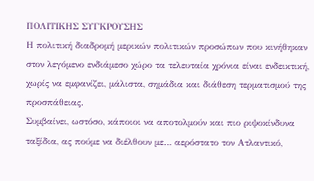ΠΟΛΙΤΙΚΗΣ ΣΥΓΚΡΟΥΣΗΣ
Η πολιτική διαδρομή μερικών πολιτικών προσώπων που κινήθηκαν στον λεγόμενο ενδιάμεσο χώρο τα τελευταία χρόνια είναι ενδεικτική, χωρίς να εμφανίζει, μάλιστα, σημάδια και διάθεση τερματισμού της προσπάθειας.
Συμβαίνει, ωστόσο, κάποιοι να αποτολμούν και πιο ριψοκίνδυνα ταξίδια, ας πούμε να διέλθουν με… αερόστατο τον Ατλαντικό,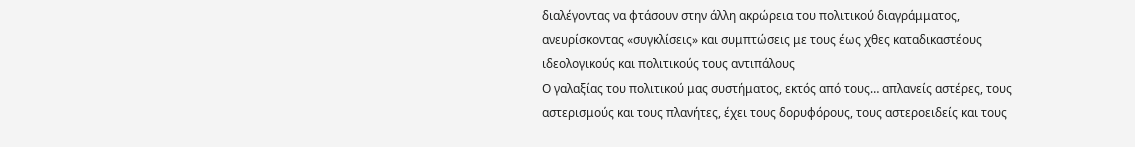διαλέγοντας να φτάσουν στην άλλη ακρώρεια του πολιτικού διαγράμματος, ανευρίσκοντας «συγκλίσεις» και συμπτώσεις με τους έως χθες καταδικαστέους ιδεολογικούς και πολιτικούς τους αντιπάλους
Ο γαλαξίας του πολιτικού μας συστήματος, εκτός από τους… απλανείς αστέρες, τους αστερισμούς και τους πλανήτες, έχει τους δορυφόρους, τους αστεροειδείς και τους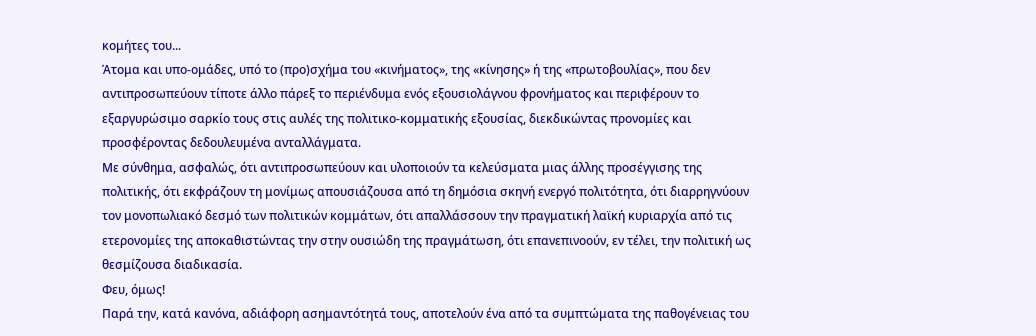κομήτες του...
Άτομα και υπο-ομάδες, υπό το (προ)σχήμα του «κινήματος», της «κίνησης» ή της «πρωτοβουλίας», που δεν αντιπροσωπεύουν τίποτε άλλο πάρεξ το περιένδυμα ενός εξουσιολάγνου φρονήματος και περιφέρουν το εξαργυρώσιμο σαρκίο τους στις αυλές της πολιτικο-κομματικής εξουσίας, διεκδικώντας προνομίες και προσφέροντας δεδουλευμένα ανταλλάγματα.
Με σύνθημα, ασφαλώς, ότι αντιπροσωπεύουν και υλοποιούν τα κελεύσματα μιας άλλης προσέγγισης της πολιτικής, ότι εκφράζουν τη μονίμως απουσιάζουσα από τη δημόσια σκηνή ενεργό πολιτότητα, ότι διαρρηγνύουν τον μονοπωλιακό δεσμό των πολιτικών κομμάτων, ότι απαλλάσσουν την πραγματική λαϊκή κυριαρχία από τις ετερονομίες της αποκαθιστώντας την στην ουσιώδη της πραγμάτωση, ότι επανεπινοούν, εν τέλει, την πολιτική ως θεσμίζουσα διαδικασία.
Φευ, όμως!
Παρά την, κατά κανόνα, αδιάφορη ασημαντότητά τους, αποτελούν ένα από τα συμπτώματα της παθογένειας του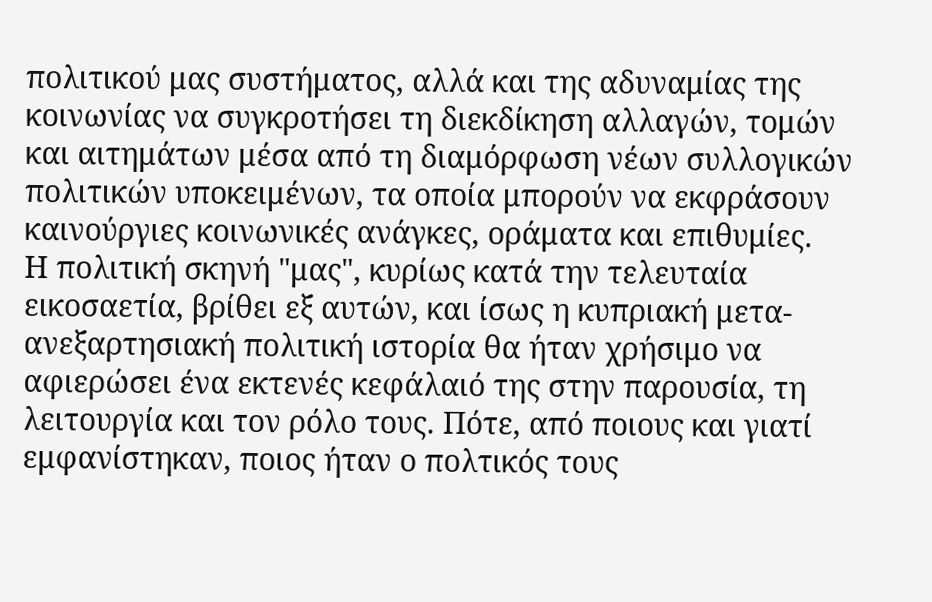πολιτικού μας συστήματος, αλλά και της αδυναμίας της κοινωνίας να συγκροτήσει τη διεκδίκηση αλλαγών, τομών και αιτημάτων μέσα από τη διαμόρφωση νέων συλλογικών πολιτικών υποκειμένων, τα οποία μπορούν να εκφράσουν καινούργιες κοινωνικές ανάγκες, οράματα και επιθυμίες.
Η πολιτική σκηνή "μας", κυρίως κατά την τελευταία εικοσαετία, βρίθει εξ αυτών, και ίσως η κυπριακή μετα-ανεξαρτησιακή πολιτική ιστορία θα ήταν χρήσιμο να αφιερώσει ένα εκτενές κεφάλαιό της στην παρουσία, τη λειτουργία και τον ρόλο τους. Πότε, από ποιους και γιατί εμφανίστηκαν, ποιος ήταν ο πολτικός τους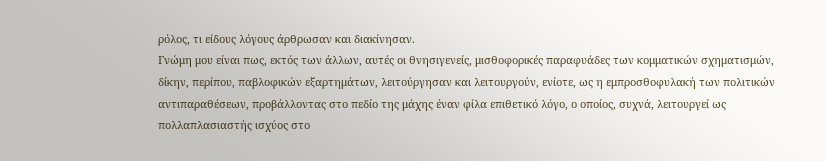ρόλος, τι είδους λόγους άρθρωσαν και διακίνησαν.
Γνώμη μου είναι πως, εκτός των άλλων, αυτές οι θνησιγενείς, μισθοφορικές παραφυάδες των κομματικών σχηματισμών, δίκην, περίπου, παβλοφικών εξαρτημάτων, λειτούργησαν και λειτουργούν, ενίοτε, ως η εμπροσθοφυλακή των πολιτικών αντιπαραθέσεων, προβάλλοντας στο πεδίο της μάχης έναν φίλα επιθετικό λόγο, ο οποίος, συχνά, λειτουργεί ως πολλαπλασιαστής ισχύος στο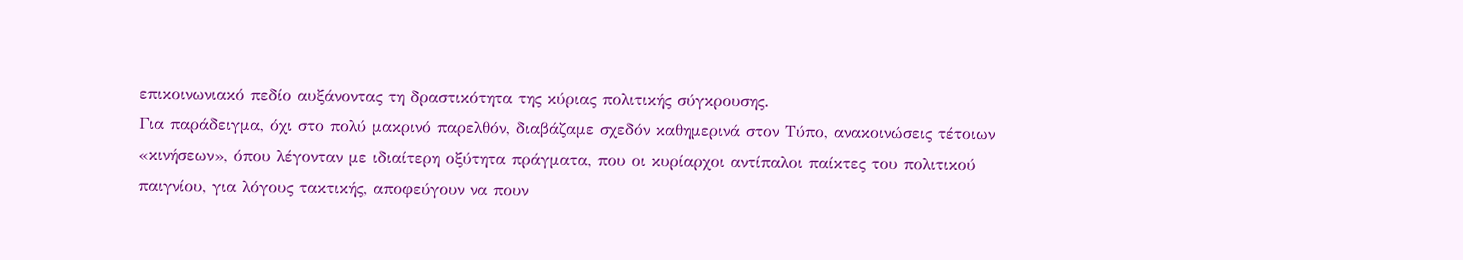επικοινωνιακό πεδίο αυξάνοντας τη δραστικότητα της κύριας πολιτικής σύγκρουσης.
Για παράδειγμα, όχι στο πολύ μακρινό παρελθόν, διαβάζαμε σχεδόν καθημερινά στον Τύπο, ανακοινώσεις τέτοιων «κινήσεων», όπου λέγονταν με ιδιαίτερη οξύτητα πράγματα, που οι κυρίαρχοι αντίπαλοι παίκτες του πολιτικού παιγνίου, για λόγους τακτικής, αποφεύγουν να πουν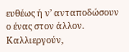ευθέως ή ν’ ανταποδώσουν ο ένας στον άλλον. Καλλιεργούν,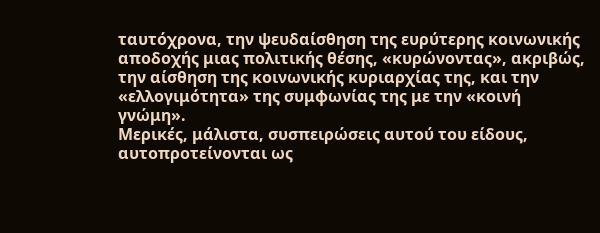ταυτόχρονα, την ψευδαίσθηση της ευρύτερης κοινωνικής αποδοχής μιας πολιτικής θέσης, «κυρώνοντας», ακριβώς, την αίσθηση της κοινωνικής κυριαρχίας της, και την «ελλογιμότητα» της συμφωνίας της με την «κοινή γνώμη».
Μερικές, μάλιστα, συσπειρώσεις αυτού του είδους, αυτοπροτείνονται ως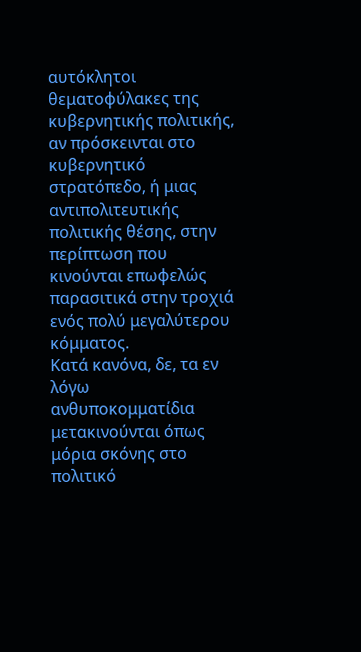αυτόκλητοι θεματοφύλακες της κυβερνητικής πολιτικής, αν πρόσκεινται στο κυβερνητικό στρατόπεδο, ή μιας αντιπολιτευτικής πολιτικής θέσης, στην περίπτωση που κινούνται επωφελώς παρασιτικά στην τροχιά ενός πολύ μεγαλύτερου κόμματος.
Κατά κανόνα, δε, τα εν λόγω ανθυποκομματίδια μετακινούνται όπως μόρια σκόνης στο πολιτικό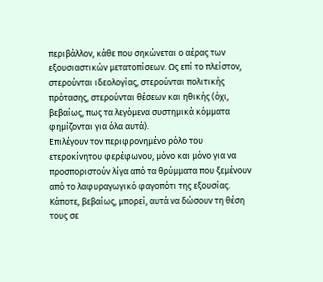περιβάλλον, κάθε που σηκώνεται ο αέρας των εξουσιαστικών μετατοπίσεων. Ως επί το πλείστον, στερούνται ιδεολογίας, στερούνται πολιτικής πρότασης, στερούνται θέσεων και ηθικής (όχι, βεβαίως, πως τα λεγόμενα συστημικά κόμματα φημίζονται για όλα αυτά).
Επιλέγουν τον περιφρονημένο ρόλο του ετεροκίνητου φερέφωνου, μόνο και μόνο για να προσποριστούν λίγα από τα θρύμματα που ξεμένουν από το λαφυραγωγικό φαγοπότι της εξουσίας. Κάποτε, βεβαίως, μπορεί, αυτά να δώσουν τη θέση τους σε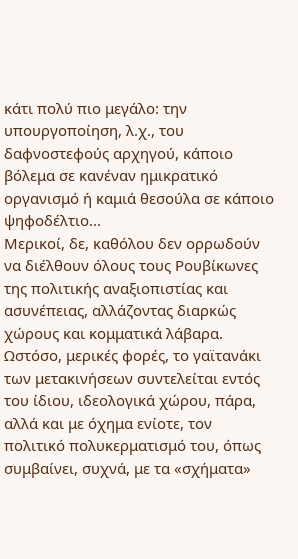κάτι πολύ πιο μεγάλο: την υπουργοποίηση, λ.χ., του δαφνοστεφούς αρχηγού, κάποιο βόλεμα σε κανέναν ημικρατικό οργανισμό ή καμιά θεσούλα σε κάποιο ψηφοδέλτιο...
Μερικοί, δε, καθόλου δεν ορρωδούν να διέλθουν όλους τους Ρουβίκωνες της πολιτικής αναξιοπιστίας και ασυνέπειας, αλλάζοντας διαρκώς χώρους και κομματικά λάβαρα.
Ωστόσο, μερικές φορές, το γαϊτανάκι των μετακινήσεων συντελείται εντός του ίδιου, ιδεολογικά χώρου, πάρα, αλλά και με όχημα ενίοτε, τον πολιτικό πολυκερματισμό του, όπως συμβαίνει, συχνά, με τα «σχήματα»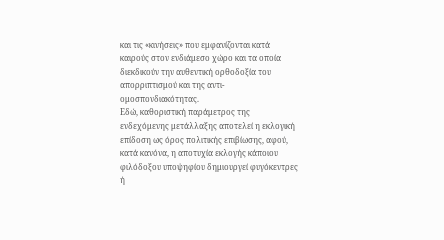και τις «κινήσεις» που εμφανίζονται κατά καιρούς στον ενδιάμεσο χώρο και τα οποία διεκδικούν την αυθεντική ορθοδοξία του απορριπτισμού και της αντι-ομοσπονδιακότητας.
Εδώ, καθοριστική παράμετρος της ενδεχόμενης μετάλλαξης αποτελεί η εκλογική επίδοση ως όρος πολιτικής επιβίωσης, αφού, κατά κανόνα, η αποτυχία εκλογής κάποιου φιλόδοξου υποψηφίου δημιουργεί φυγόκεντρες ή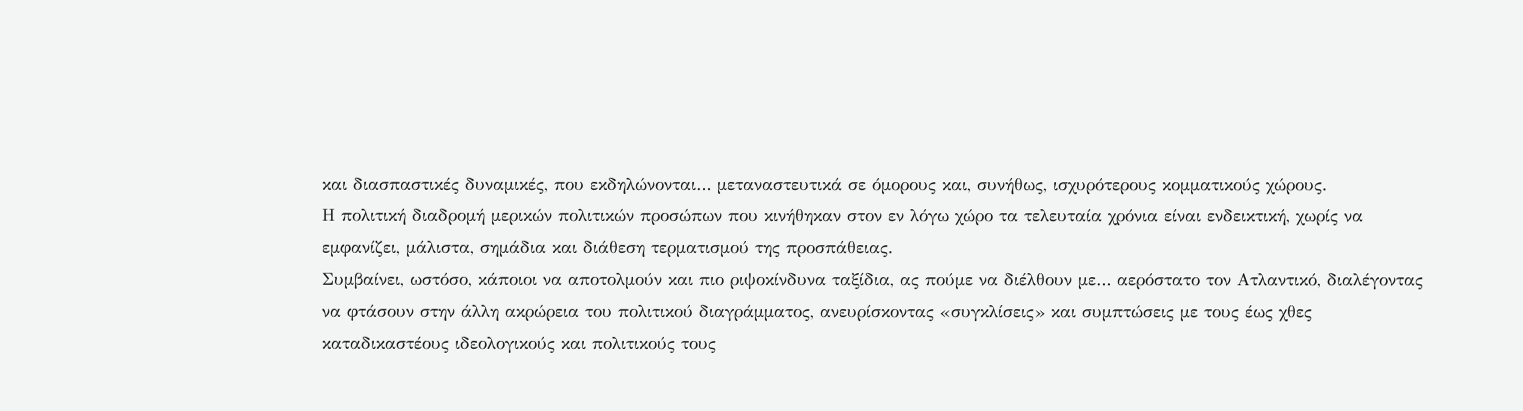και διασπαστικές δυναμικές, που εκδηλώνονται… μεταναστευτικά σε όμορους και, συνήθως, ισχυρότερους κομματικούς χώρους.
Η πολιτική διαδρομή μερικών πολιτικών προσώπων που κινήθηκαν στον εν λόγω χώρο τα τελευταία χρόνια είναι ενδεικτική, χωρίς να εμφανίζει, μάλιστα, σημάδια και διάθεση τερματισμού της προσπάθειας.
Συμβαίνει, ωστόσο, κάποιοι να αποτολμούν και πιο ριψοκίνδυνα ταξίδια, ας πούμε να διέλθουν με… αερόστατο τον Ατλαντικό, διαλέγοντας να φτάσουν στην άλλη ακρώρεια του πολιτικού διαγράμματος, ανευρίσκοντας «συγκλίσεις» και συμπτώσεις με τους έως χθες καταδικαστέους ιδεολογικούς και πολιτικούς τους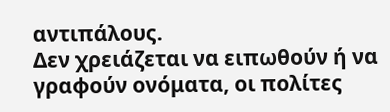αντιπάλους.
Δεν χρειάζεται να ειπωθούν ή να γραφούν ονόματα, οι πολίτες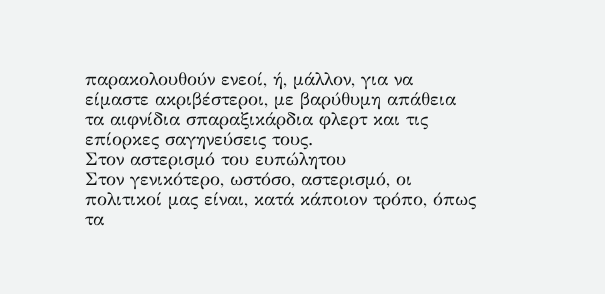παρακολουθούν ενεοί, ή, μάλλον, για να είμαστε ακριβέστεροι, με βαρύθυμη απάθεια τα αιφνίδια σπαραξικάρδια φλερτ και τις επίορκες σαγηνεύσεις τους.
Στον αστερισμό του ευπώλητου
Στον γενικότερο, ωστόσο, αστερισμό, οι πολιτικοί μας είναι, κατά κάποιον τρόπο, όπως τα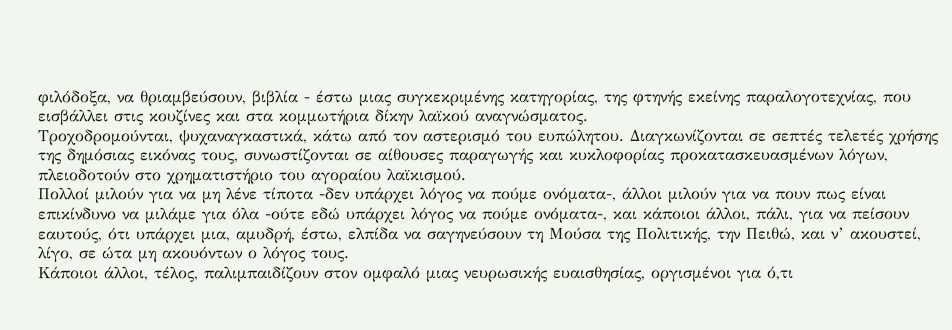φιλόδοξα, να θριαμβεύσουν, βιβλία - έστω μιας συγκεκριμένης κατηγορίας, της φτηνής εκείνης παραλογοτεχνίας, που εισβάλλει στις κουζίνες και στα κομμωτήρια δίκην λαϊκού αναγνώσματος.
Τροχοδρομούνται, ψυχαναγκαστικά, κάτω από τον αστερισμό του ευπώλητου. Διαγκωνίζονται σε σεπτές τελετές χρήσης της δημόσιας εικόνας τους, συνωστίζονται σε αίθουσες παραγωγής και κυκλοφορίας προκατασκευασμένων λόγων, πλειοδοτούν στο χρηματιστήριο του αγοραίου λαϊκισμού.
Πολλοί μιλούν για να μη λένε τίποτα -δεν υπάρχει λόγος να πούμε ονόματα-, άλλοι μιλούν για να πουν πως είναι επικίνδυνο να μιλάμε για όλα -ούτε εδώ υπάρχει λόγος να πούμε ονόματα-, και κάποιοι άλλοι, πάλι, για να πείσουν εαυτούς, ότι υπάρχει μια, αμυδρή, έστω, ελπίδα να σαγηνεύσουν τη Μούσα της Πολιτικής, την Πειθώ, και ν’ ακουστεί, λίγο, σε ώτα μη ακουόντων ο λόγος τους.
Κάποιοι άλλοι, τέλος, παλιμπαιδίζουν στον ομφαλό μιας νευρωσικής ευαισθησίας, οργισμένοι για ό,τι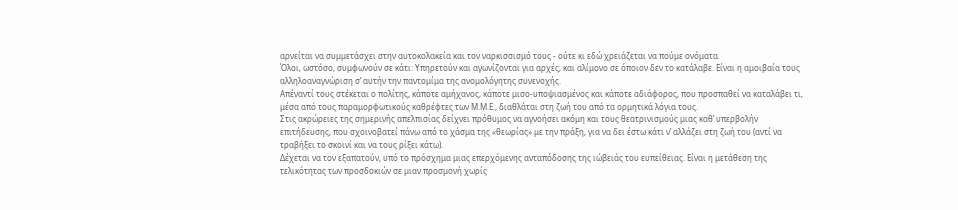αρνείται να συμμετάσχει στην αυτοκολακεία και τον ναρκισσισμό τους - ούτε κι εδώ χρειάζεται να πούμε ονόματα.
Όλοι, ωστόσο, συμφωνούν σε κάτι: Υπηρετούν και αγωνίζονται για αρχές, και αλίμονο σε όποιον δεν το κατάλαβε. Είναι η αμοιβαία τους αλληλοαναγνώριση σ’ αυτήν την παντομίμα της ανομολόγητης συνενοχής.
Απέναντί τους στέκεται ο πολίτης, κάποτε αμήχανος, κάποτε μισο-υποψιασμένος και κάποτε αδιάφορος, που προσπαθεί να καταλάβει τι, μέσα από τους παραμορφωτικούς καθρέφτες των Μ.Μ.Ε., διαθλάται στη ζωή του από τα ορμητικά λόγια τους.
Στις ακρώρειες της σημερινής απελπισίας δείχνει πρόθυμος να αγνοήσει ακόμη και τους θεατρινισμούς μιας καθ’ υπερβολήν επιτήδευσης, που σχοινοβατεί πάνω από το χάσμα της «θεωρίας» με την πράξη, για να δει έστω κάτι ν’ αλλάζει στη ζωή του (αντί να τραβήξει το σκοινί και να τους ρίξει κάτω).
Δέχεται να τον εξαπατούν, υπό το πρόσχημα μιας επερχόμενης ανταπόδοσης της ιώβειάς του ευπείθειας. Είναι η μετάθεση της τελικότητας των προσδοκιών σε μιαν προσμονή χωρίς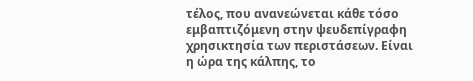τέλος, που ανανεώνεται κάθε τόσο εμβαπτιζόμενη στην ψευδεπίγραφη χρησικτησία των περιστάσεων. Είναι η ώρα της κάλπης, το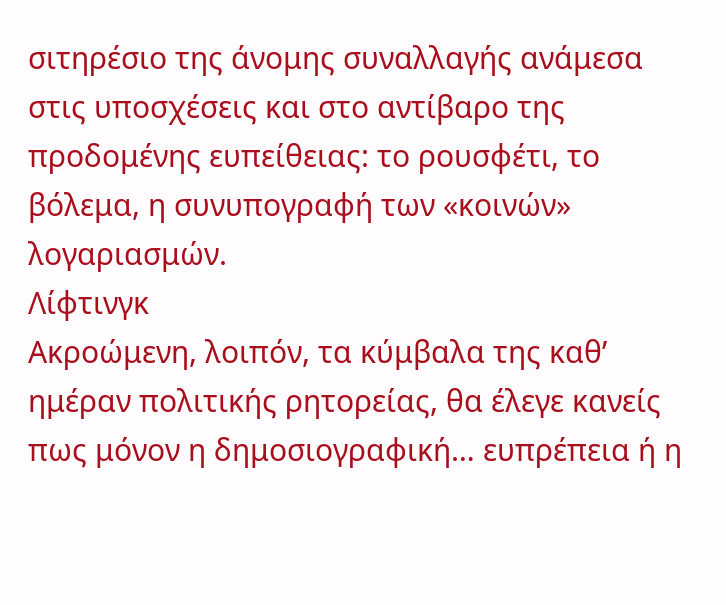σιτηρέσιο της άνομης συναλλαγής ανάμεσα στις υποσχέσεις και στο αντίβαρο της προδομένης ευπείθειας: το ρουσφέτι, το βόλεμα, η συνυπογραφή των «κοινών» λογαριασμών.
Λίφτινγκ
Ακροώμενη, λοιπόν, τα κύμβαλα της καθ’ ημέραν πολιτικής ρητορείας, θα έλεγε κανείς πως μόνον η δημοσιογραφική… ευπρέπεια ή η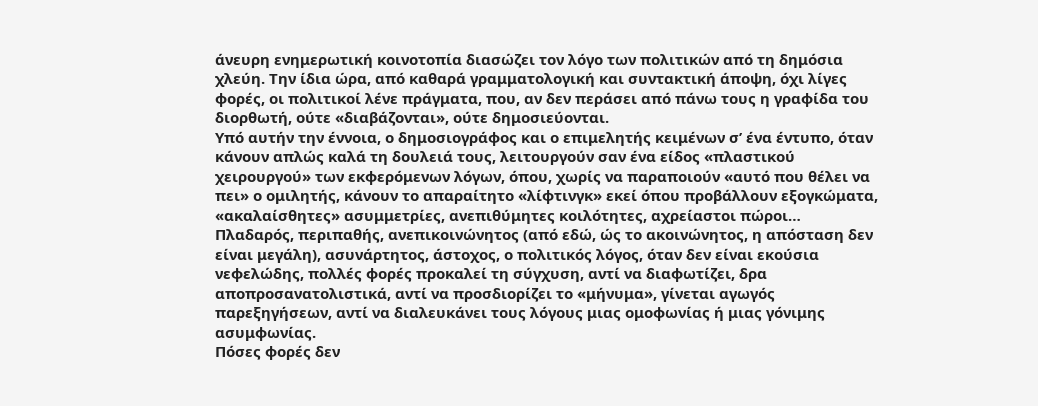άνευρη ενημερωτική κοινοτοπία διασώζει τον λόγο των πολιτικών από τη δημόσια χλεύη. Την ίδια ώρα, από καθαρά γραμματολογική και συντακτική άποψη, όχι λίγες φορές, οι πολιτικοί λένε πράγματα, που, αν δεν περάσει από πάνω τους η γραφίδα του διορθωτή, ούτε «διαβάζονται», ούτε δημοσιεύονται.
Υπό αυτήν την έννοια, ο δημοσιογράφος και ο επιμελητής κειμένων σ’ ένα έντυπο, όταν κάνουν απλώς καλά τη δουλειά τους, λειτουργούν σαν ένα είδος «πλαστικού χειρουργού» των εκφερόμενων λόγων, όπου, χωρίς να παραποιούν «αυτό που θέλει να πει» ο ομιλητής, κάνουν το απαραίτητο «λίφτινγκ» εκεί όπου προβάλλουν εξογκώματα, «ακαλαίσθητες» ασυμμετρίες, ανεπιθύμητες κοιλότητες, αχρείαστοι πώροι…
Πλαδαρός, περιπαθής, ανεπικοινώνητος (από εδώ, ώς το ακοινώνητος, η απόσταση δεν είναι μεγάλη), ασυνάρτητος, άστοχος, ο πολιτικός λόγος, όταν δεν είναι εκούσια νεφελώδης, πολλές φορές προκαλεί τη σύγχυση, αντί να διαφωτίζει, δρα αποπροσανατολιστικά, αντί να προσδιορίζει το «μήνυμα», γίνεται αγωγός παρεξηγήσεων, αντί να διαλευκάνει τους λόγους μιας ομοφωνίας ή μιας γόνιμης ασυμφωνίας.
Πόσες φορές δεν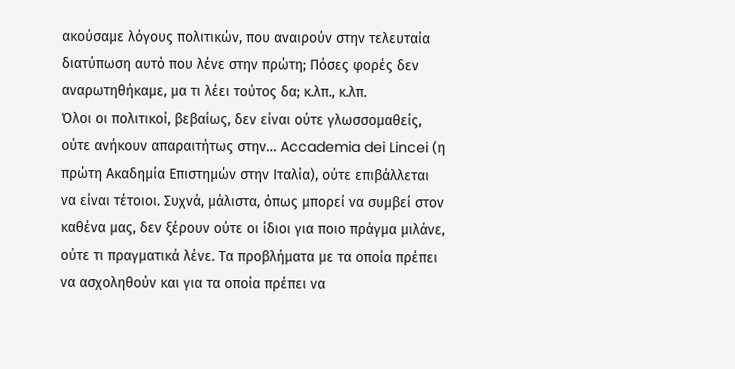ακούσαμε λόγους πολιτικών, που αναιρούν στην τελευταία διατύπωση αυτό που λένε στην πρώτη; Πόσες φορές δεν αναρωτηθήκαμε, μα τι λέει τούτος δα; κ.λπ., κ.λπ.
Όλοι οι πολιτικοί, βεβαίως, δεν είναι ούτε γλωσσομαθείς, ούτε ανήκουν απαραιτήτως στην… Accademia dei Lincei (η πρώτη Ακαδημία Επιστημών στην Ιταλία), ούτε επιβάλλεται να είναι τέτοιοι. Συχνά, μάλιστα, όπως μπορεί να συμβεί στον καθένα μας, δεν ξέρουν ούτε οι ίδιοι για ποιο πράγμα μιλάνε, ούτε τι πραγματικά λένε. Τα προβλήματα με τα οποία πρέπει να ασχοληθούν και για τα οποία πρέπει να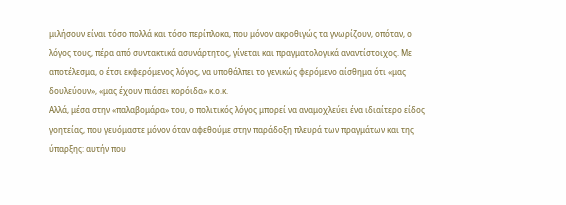μιλήσουν είναι τόσο πολλά και τόσο περίπλοκα, που μόνον ακροθιγώς τα γνωρίζουν, οπόταν, ο λόγος τους, πέρα από συντακτικά ασυνάρτητος, γίνεται και πραγματολογικά αναντίστοιχος. Με αποτέλεσμα, ο έτσι εκφερόμενος λόγος, να υποθάλπει το γενικώς φερόμενο αίσθημα ότι «μας δουλεύουν», «μας έχουν πιάσει κορόιδα» κ.ο.κ.
Αλλά, μέσα στην «παλαβομάρα» του, ο πολιτικός λόγος μπορεί να αναμοχλεύει ένα ιδιαίτερο είδος γοητείας, που γευόμαστε μόνον όταν αφεθούμε στην παράδοξη πλευρά των πραγμάτων και της ύπαρξης: αυτήν που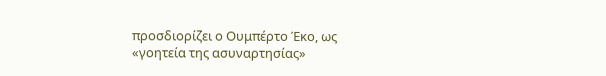προσδιορίζει ο Ουμπέρτο Έκο, ως «γοητεία της ασυναρτησίας»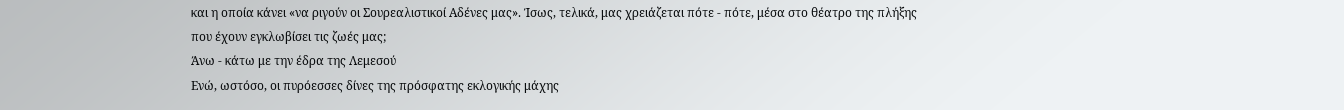και η οποία κάνει «να ριγούν οι Σουρεαλιστικοί Αδένες μας». Ίσως, τελικά, μας χρειάζεται πότε - πότε, μέσα στο θέατρο της πλήξης που έχουν εγκλωβίσει τις ζωές μας;
Άνω - κάτω με την έδρα της Λεμεσού
Ενώ, ωστόσο, οι πυρόεσσες δίνες της πρόσφατης εκλογικής μάχης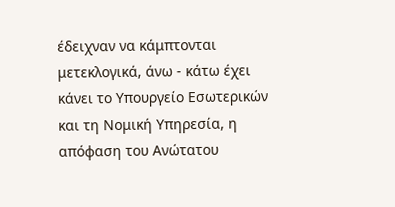έδειχναν να κάμπτονται μετεκλογικά, άνω - κάτω έχει κάνει το Υπουργείο Εσωτερικών και τη Νομική Υπηρεσία, η απόφαση του Ανώτατου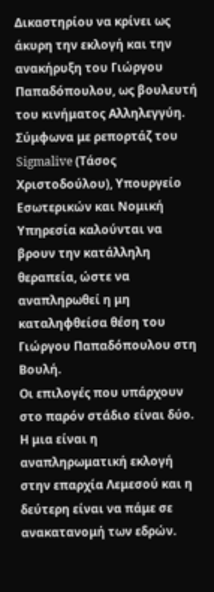Δικαστηρίου να κρίνει ως άκυρη την εκλογή και την ανακήρυξη του Γιώργου Παπαδόπουλου, ως βουλευτή του κινήματος Αλληλεγγύη.
Σύμφωνα με ρεπορτάζ του Sigmalive (Τάσος Χριστοδούλου), Υπουργείο Εσωτερικών και Νομική Υπηρεσία καλούνται να βρουν την κατάλληλη θεραπεία, ώστε να αναπληρωθεί η μη καταληφθείσα θέση του Γιώργου Παπαδόπουλου στη Βουλή.
Οι επιλογές που υπάρχουν στο παρόν στάδιο είναι δύο. Η μια είναι η αναπληρωματική εκλογή στην επαρχία Λεμεσού και η δεύτερη είναι να πάμε σε ανακατανομή των εδρών.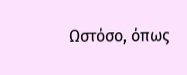Ωστόσο, όπως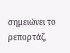σημειώνει το ρεπορτάζ,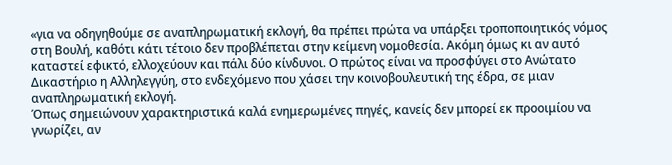«για να οδηγηθούμε σε αναπληρωματική εκλογή, θα πρέπει πρώτα να υπάρξει τροποποιητικός νόμος στη Βουλή, καθότι κάτι τέτοιο δεν προβλέπεται στην κείμενη νομοθεσία. Ακόμη όμως κι αν αυτό καταστεί εφικτό, ελλοχεύουν και πάλι δύο κίνδυνοι. Ο πρώτος είναι να προσφύγει στο Ανώτατο Δικαστήριο η Αλληλεγγύη, στο ενδεχόμενο που χάσει την κοινοβουλευτική της έδρα, σε μιαν αναπληρωματική εκλογή.
Όπως σημειώνουν χαρακτηριστικά καλά ενημερωμένες πηγές, κανείς δεν μπορεί εκ προοιμίου να γνωρίζει, αν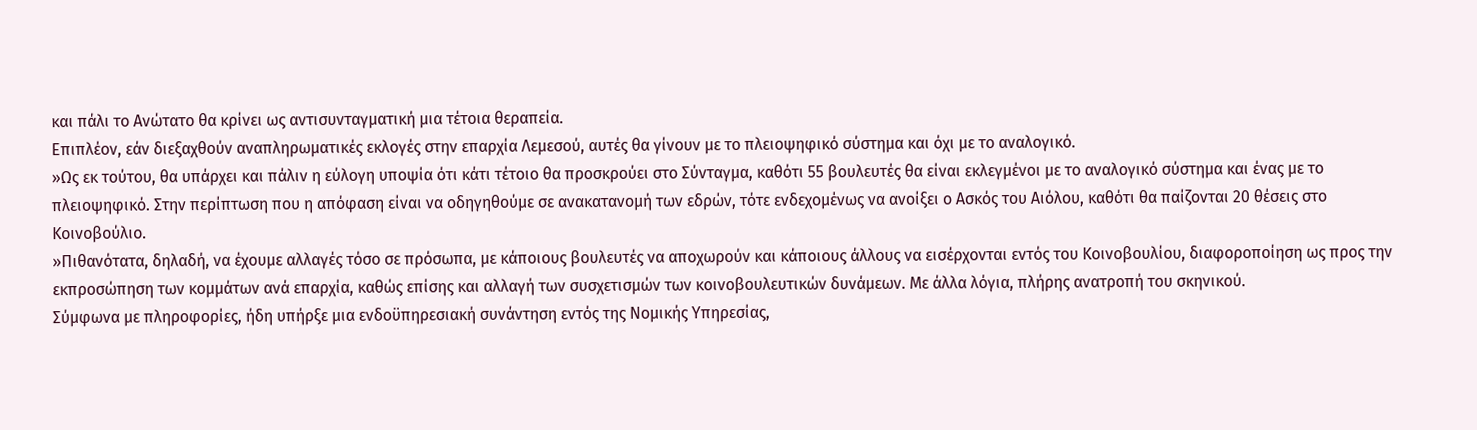και πάλι το Ανώτατο θα κρίνει ως αντισυνταγματική μια τέτοια θεραπεία.
Επιπλέον, εάν διεξαχθούν αναπληρωματικές εκλογές στην επαρχία Λεμεσού, αυτές θα γίνουν με το πλειοψηφικό σύστημα και όχι με το αναλογικό.
»Ως εκ τούτου, θα υπάρχει και πάλιν η εύλογη υποψία ότι κάτι τέτοιο θα προσκρούει στο Σύνταγμα, καθότι 55 βουλευτές θα είναι εκλεγμένοι με το αναλογικό σύστημα και ένας με το πλειοψηφικό. Στην περίπτωση που η απόφαση είναι να οδηγηθούμε σε ανακατανομή των εδρών, τότε ενδεχομένως να ανοίξει ο Ασκός του Αιόλου, καθότι θα παίζονται 20 θέσεις στο Κοινοβούλιο.
»Πιθανότατα, δηλαδή, να έχουμε αλλαγές τόσο σε πρόσωπα, με κάποιους βουλευτές να αποχωρούν και κάποιους άλλους να εισέρχονται εντός του Κοινοβουλίου, διαφοροποίηση ως προς την εκπροσώπηση των κομμάτων ανά επαρχία, καθώς επίσης και αλλαγή των συσχετισμών των κοινοβουλευτικών δυνάμεων. Με άλλα λόγια, πλήρης ανατροπή του σκηνικού.
Σύμφωνα με πληροφορίες, ήδη υπήρξε μια ενδοϋπηρεσιακή συνάντηση εντός της Νομικής Υπηρεσίας,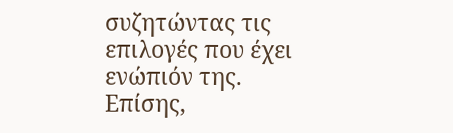συζητώντας τις επιλογές που έχει ενώπιόν της. Επίσης,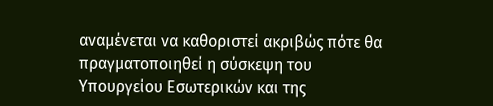αναμένεται να καθοριστεί ακριβώς πότε θα πραγματοποιηθεί η σύσκεψη του Υπουργείου Εσωτερικών και της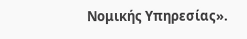Νομικής Υπηρεσίας».